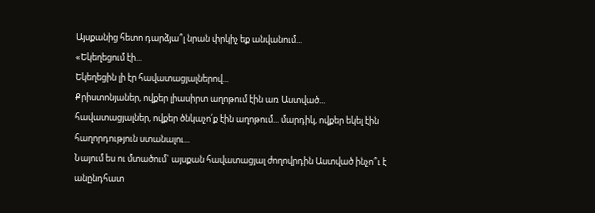Այսքանից հետո դարձյա՞լ նրան փրկիչ եք անվանում...
«Եկեղեցում էի...
Եկեղեցին լի էր հավատացյալներով...
Քրիստոնյաներ, ովքեր լիասիրտ աղոթում էին առ Աստված... հավատացյալներ, ովքեր ծնկաչո՛ք էին աղոթում... մարդիկ, ովքեր եկել էին հաղորդություն ստանալու...
Նայում ես ու մտածում` այսքան հավատացյալ ժողովրդին Աստված ինչո՞ւ է անընդհատ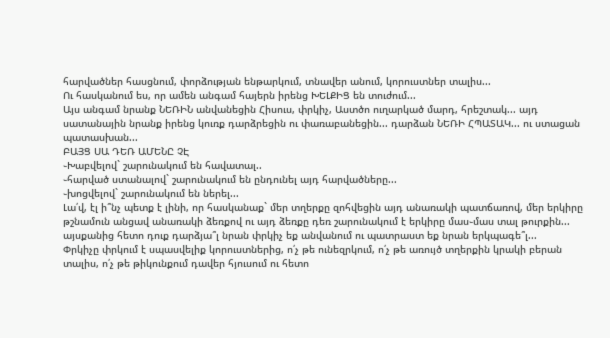հարվածներ հասցնում, փորձության ենթարկում, տնավեր անում, կորուստներ տալիս...
Ու հասկանում ես, որ ամեն անգամ հայերն իրենց ԽԵԼՔԻՑ են տուժում...
Այս անգամ նրանք ՆԵՌԻՆ անվանեցին Հիսուս, փրկիչ, Աստծո ուղարկած մարդ, հրեշտակ... այդ սատանային նրանք իրենց կուռք դարձրեցին ու փառաբանեցին... դարձան ՆԵՌԻ ՀՊԱՏԱԿ... ու ստացան պատասխան...
ԲԱՅՑ ՍԱ ԴԵՌ ԱՄԵՆԸ ՉԷ
֊Խաբվելով` շարունակում են հավատալ..
֊հարված ստանալով` շարունակում են ընդունել այդ հարվածները...
֊խոցվելով` շարունակում են ներել...
Լա՛վ, էլ ի՞նչ պետք է լինի, որ հասկանաք` մեր տղերքը զոհվեցին այդ անառակի պատճառով, մեր երկիրը թշնամուն անցավ անառակի ձեռքով ու այդ ձեռքը դեռ շարունակում է երկիրը մաս֊մաս տալ թուրքին... այսքանից հետո դուք դարձյա՞լ նրան փրկիչ եք անվանում ու պատրաստ եք նրան երկպագե՞լ...
Փրկիչը փրկում է սպասվելիք կորուստներից, ո՛չ թե ունեզրկում, ո՛չ թե առույծ տղերքին կրակի բերան տալիս, ո՛չ թե թիկունքում դավեր հյուսում ու հետո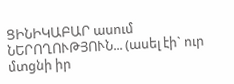ՑԻՆԻԿԱԲԱՐ ասում ՆԵՐՈՂՈՒԹՅՈՒՆ... (ասել էի` ուր մտցնի իր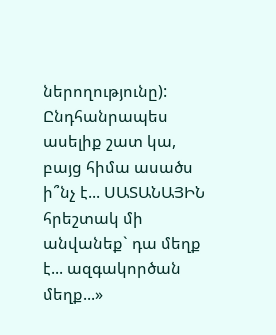ներողությունը):
Ընդհանրապես ասելիք շատ կա, բայց հիմա ասածս ի՞նչ է... ՍԱՏԱՆԱՅԻՆ հրեշտակ մի անվանեք` դա մեղք է... ազգակործան մեղք...»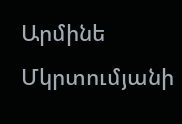Արմինե Մկրտումյանի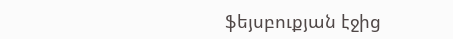ֆեյսբուքյան էջից